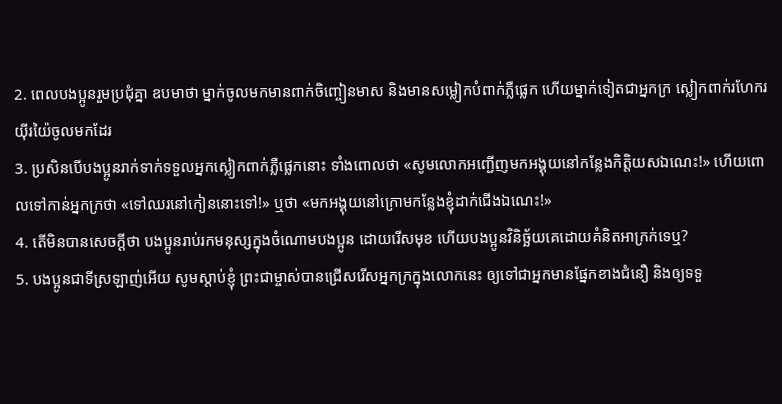2. ពេលបងប្អូនរួមប្រជុំគ្នា ឧបមាថា ម្នាក់ចូលមកមានពាក់ចិញ្ចៀនមាស និងមានសម្លៀកបំពាក់ភ្លឺផ្លេក ហើយម្នាក់ទៀតជាអ្នកក្រ ស្លៀកពាក់រហែករយ៉ីរយ៉ៃចូលមកដែរ
3. ប្រសិនបើបងប្អូនរាក់ទាក់ទទួលអ្នកស្លៀកពាក់ភ្លឺផ្លេកនោះ ទាំងពោលថា «សូមលោកអញ្ជើញមកអង្គុយនៅកន្លែងកិត្តិយសឯណេះ!» ហើយពោលទៅកាន់អ្នកក្រថា «ទៅឈរនៅកៀននោះទៅ!» ឬថា «មកអង្គុយនៅក្រោមកន្លែងខ្ញុំដាក់ជើងឯណេះ!»
4. តើមិនបានសេចក្ដីថា បងប្អូនរាប់រកមនុស្សក្នុងចំណោមបងប្អូន ដោយរើសមុខ ហើយបងប្អូនវិនិច្ឆ័យគេដោយគំនិតអាក្រក់ទេឬ?
5. បងប្អូនជាទីស្រឡាញ់អើយ សូមស្ដាប់ខ្ញុំ ព្រះជាម្ចាស់បានជ្រើសរើសអ្នកក្រក្នុងលោកនេះ ឲ្យទៅជាអ្នកមានផ្នែកខាងជំនឿ និងឲ្យទទួ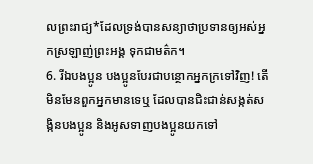លព្រះរាជ្យ*ដែលទ្រង់បានសន្យាថាប្រទានឲ្យអស់អ្នកស្រឡាញ់ព្រះអង្គ ទុកជាមត៌ក។
6. រីឯបងប្អូន បងប្អូនបែរជាបន្ថោកអ្នកក្រទៅវិញ! តើមិនមែនពួកអ្នកមានទេឬ ដែលបានជិះជាន់សង្កត់សង្កិនបងប្អូន និងអូសទាញបងប្អូនយកទៅ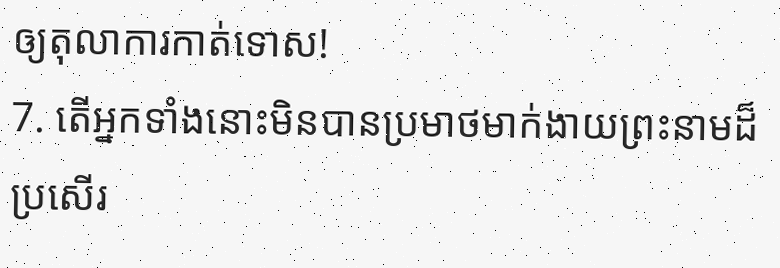ឲ្យតុលាការកាត់ទោស!
7. តើអ្នកទាំងនោះមិនបានប្រមាថមាក់ងាយព្រះនាមដ៏ប្រសើរ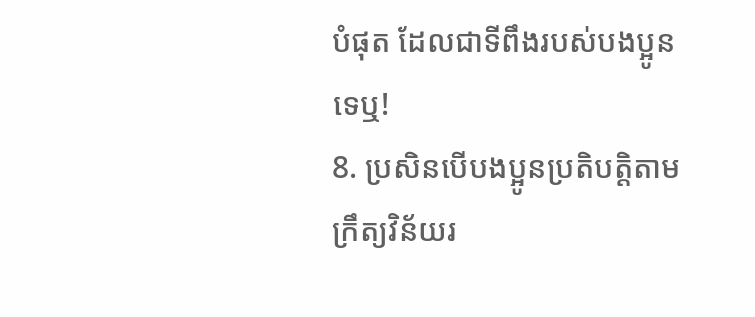បំផុត ដែលជាទីពឹងរបស់បងប្អូនទេឬ!
8. ប្រសិនបើបងប្អូនប្រតិបត្តិតាមក្រឹត្យវិន័យរ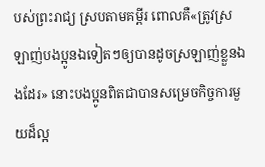បស់ព្រះរាជ្យ ស្របតាមគម្ពីរ ពោលគឺ«ត្រូវស្រឡាញ់បងប្អូនឯទៀតៗឲ្យបានដូចស្រឡាញ់ខ្លួនឯងដែរ» នោះបងប្អូនពិតជាបានសម្រេចកិច្ចការមួយដ៏ល្អ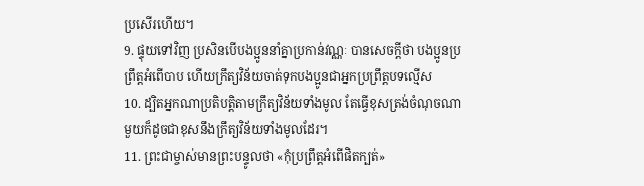ប្រសើរហើយ។
9. ផ្ទុយទៅវិញ ប្រសិនបើបងប្អូននាំគ្នាប្រកាន់វណ្ណៈ បានសេចក្ដីថា បងប្អូនប្រព្រឹត្តអំពើបាប ហើយក្រឹត្យវិន័យចាត់ទុកបងប្អូនជាអ្នកប្រព្រឹត្តបទល្មើស
10. ដ្បិតអ្នកណាប្រតិបត្តិតាមក្រឹត្យវិន័យទាំងមូល តែធ្វើខុសត្រង់ចំណុចណាមួយក៏ដូចជាខុសនឹងក្រឹត្យវិន័យទាំងមូលដែរ។
11. ព្រះជាម្ចាស់មានព្រះបន្ទូលថា «កុំប្រព្រឹត្តអំពើផិតក្បត់»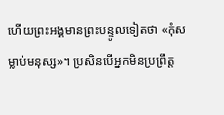ហើយព្រះអង្គមានព្រះបន្ទូលទៀតថា «កុំសម្លាប់មនុស្ស»។ ប្រសិនបើអ្នកមិនប្រព្រឹត្ត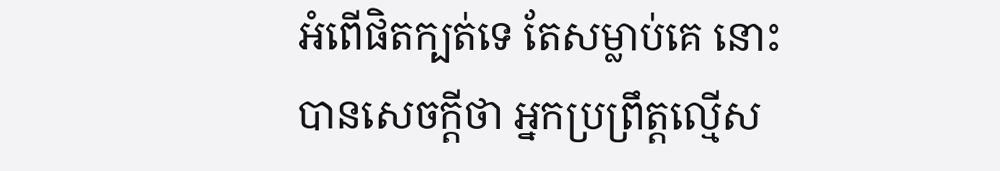អំពើផិតក្បត់ទេ តែសម្លាប់គេ នោះបានសេចក្ដីថា អ្នកប្រព្រឹត្តល្មើស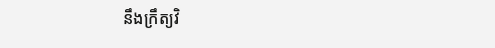នឹងក្រឹត្យវិ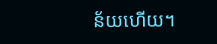ន័យហើយ។